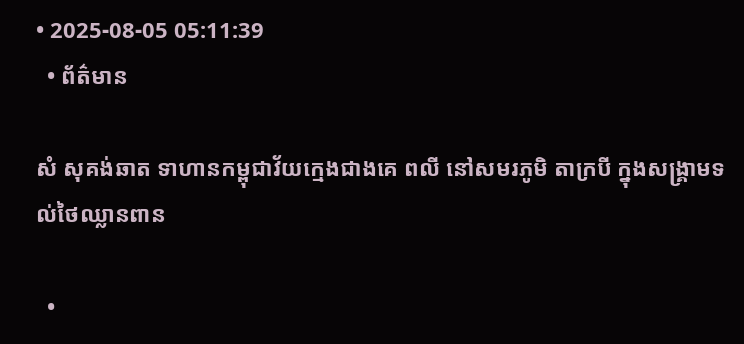• 2025-08-05 05:11:39
  • ព័ត៌មាន

សំ សុគង់ឆាត ទាហានកម្ពុជាវ័យក្មេងជាងគេ ពលី នៅសមរភូមិ តាក្របី ក្នុងសង្គ្រាមទល់ថៃឈ្លានពាន

  •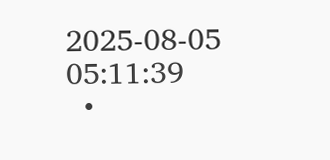2025-08-05 05:11:39
  •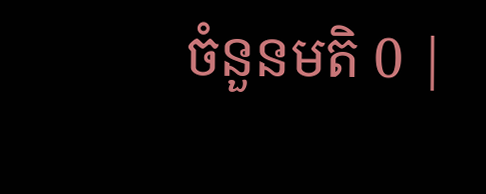ចំនួនមតិ 0 |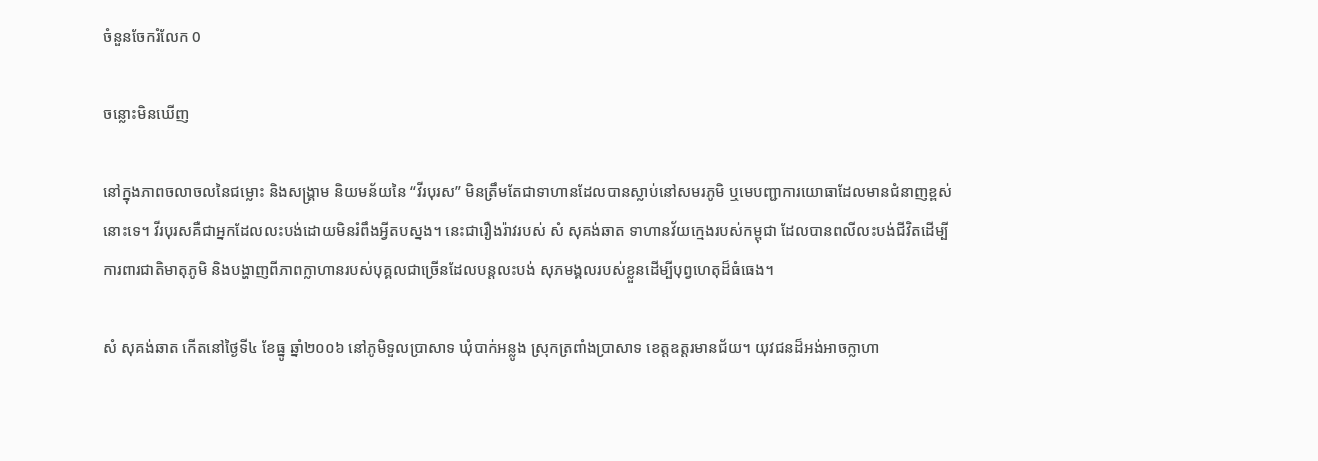ចំនួនចែករំលែក 0

ចន្លោះមិនឃើញ

នៅក្នុងភាពចលាចលនៃជម្លោះ និងសង្គ្រាម និយមន័យនៃ “វីរបុរស” មិនត្រឹមតែជាទាហានដែលបានស្លាប់នៅសមរភូមិ ឬមេបញ្ជាការយោធាដែលមានជំនាញខ្ពស់នោះទេ។ វីរបុរសគឺជាអ្នកដែលលះបង់ដោយមិនរំពឹងអ្វីតបស្នង។ នេះជារឿងរ៉ាវរបស់ សំ សុគង់ឆាត ទាហានវ័យក្មេងរបស់កម្ពុជា ដែលបានពលីលះបង់ជីវិតដើម្បីការពារជាតិមាតុភូមិ និងបង្ហាញពីភាពក្លាហានរបស់បុគ្គលជាច្រើនដែលបន្តលះបង់ សុភមង្គលរបស់ខ្លួនដើម្បីបុព្វហេតុដ៏ធំធេង។

សំ សុគង់ឆាត កើតនៅថ្ងៃទី៤ ខែធ្នូ ឆ្នាំ២០០៦ នៅភូមិទួលប្រាសាទ ឃុំបាក់អន្លូង ស្រុកត្រពាំងប្រាសាទ ខេត្តឧត្តរមានជ័យ។ យុវជនដ៏អង់អាចក្លាហា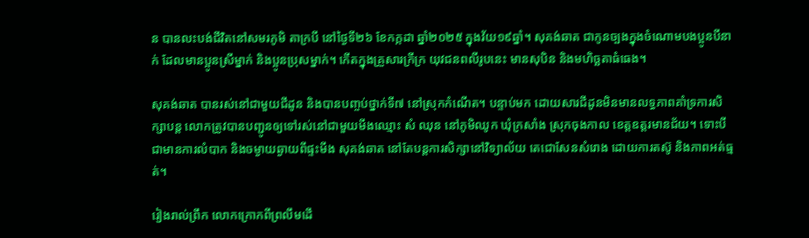ន បានលះបង់ជីវិតនៅសមរភូមិ តាក្របី នៅថ្ងៃទី២៦ ខែកក្កដា ឆ្នាំ២០២៥ ក្នុងវ័យ១៩ឆ្នាំ។ សុគង់ឆាត ជាកូនច្បងក្នុងចំណោមបងប្អូនបីនាក់ ដែលមានប្អូនស្រីម្នាក់ និងប្អូនប្រុសម្នាក់។ កើតក្នុងគ្រួសារក្រីក្រ យុវជនពលីរូបនេះ មានសុបិន និងមហិច្ឆតាធំធេង។

សុគង់ឆាត បានរស់នៅជាមួយជីដូន និងបានបញ្ចប់ថ្នាក់ទី៧ នៅស្រុកកំណើត។ បន្ទាប់មក ដោយសារជីដូនមិនមានលទ្ធភាពគាំទ្រការសិក្សាបន្ត លោកត្រូវបានបញ្ជូនឲ្យទៅរស់នៅជាមួយមីងឈ្មោះ សំ ឈុន នៅភូមិឈូក ឃុំក្រសាំង ស្រុកចុងកាល ខេត្តឧត្តរមានជ័យ។ ទោះបីជាមានការលំបាក និងចម្ងាយឆ្ងាយពីផ្ទះមីង សុគង់ឆាត នៅតែបន្តការសិក្សានៅវិទ្យាល័យ តេជោសែនសំរោង ដោយការតស៊ូ និងភាពអត់ធ្មត់។

រៀងរាល់ព្រឹក លោកក្រោកពីព្រលឹមដើ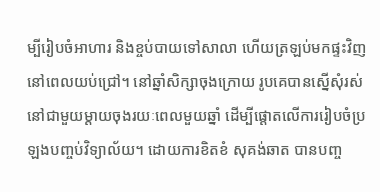ម្បីរៀបចំអាហារ និងខ្ចប់បាយទៅសាលា ហើយត្រឡប់មកផ្ទះវិញនៅពេលយប់ជ្រៅ។ នៅឆ្នាំសិក្សាចុងក្រោយ រូបគេបានស្នើសុំរស់នៅជាមួយម្តាយចុងរយៈពេលមួយឆ្នាំ ដើម្បីផ្តោតលើការរៀបចំប្រឡងបញ្ចប់វិទ្យាល័យ។ ដោយការខិតខំ សុគង់ឆាត បានបញ្ច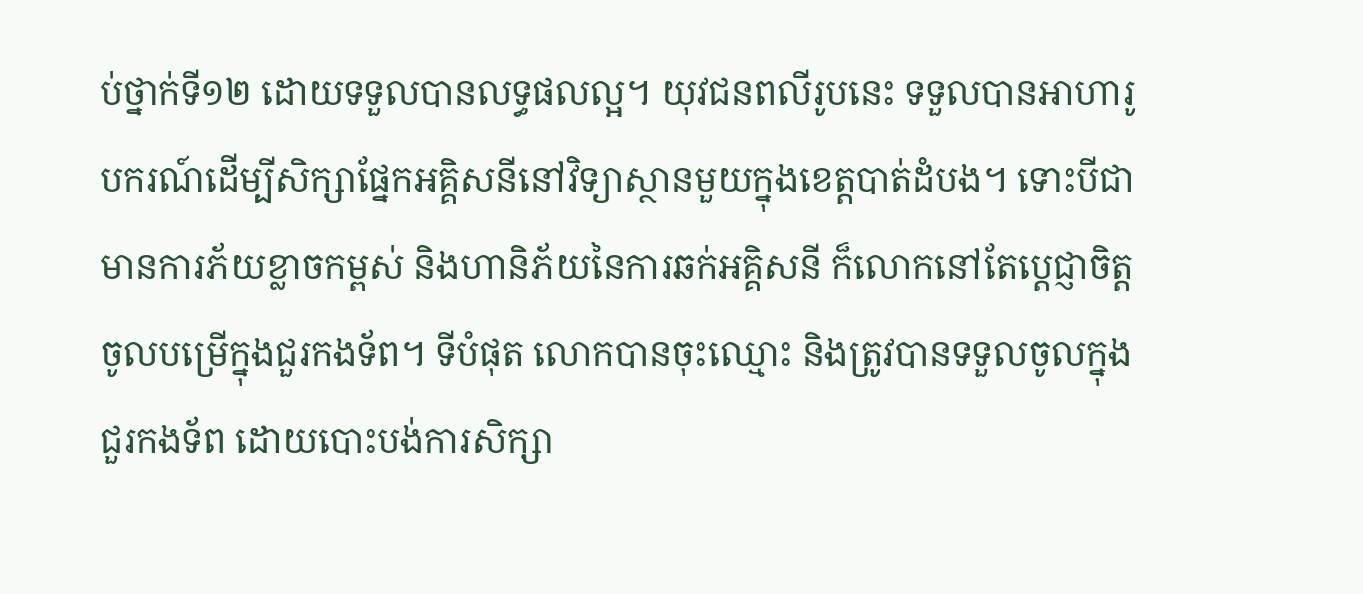ប់ថ្នាក់ទី១២ ដោយទទួលបានលទ្ធផលល្អ។ យុវជនពលីរូបនេះ ទទួលបានអាហារូបករណ៍ដើម្បីសិក្សាផ្នែកអគ្គិសនីនៅវិទ្យាស្ថានមួយក្នុងខេត្តបាត់ដំបង។ ទោះបីជាមានការភ័យខ្លាចកម្ពស់ និងហានិភ័យនៃការឆក់អគ្គិសនី ក៏លោកនៅតែប្តេជ្ញាចិត្តចូលបម្រើក្នុងជួរកងទ័ព។ ទីបំផុត លោកបានចុះឈ្មោះ និងត្រូវបានទទួលចូលក្នុងជួរកងទ័ព ដោយបោះបង់ការសិក្សា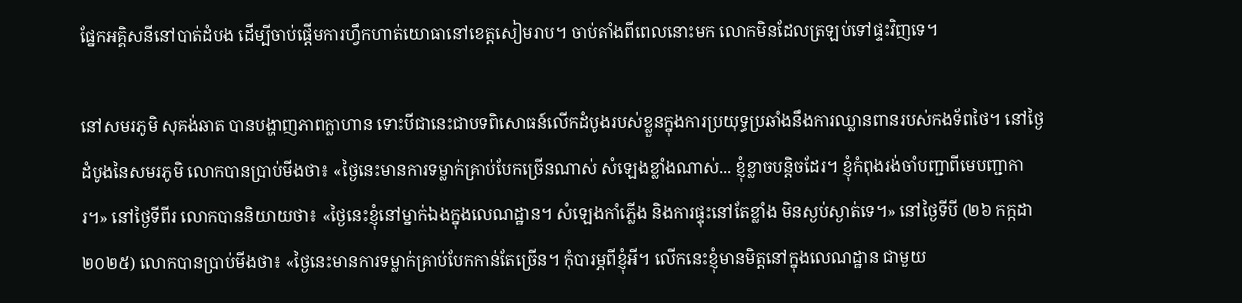ផ្នែកអគ្គិសនីនៅបាត់ដំបង ដើម្បីចាប់ផ្តើមការហ្វឹកហាត់យោធានៅខេត្តសៀមរាប។ ចាប់តាំងពីពេលនោះមក លោកមិនដែលត្រឡប់ទៅផ្ទះវិញទេ។

នៅសមរភូមិ សុគង់ឆាត បានបង្ហាញភាពក្លាហាន ទោះបីជានេះជាបទពិសោធន៍លើកដំបូងរបស់ខ្លួនក្នុងការប្រយុទ្ធប្រឆាំងនឹងការឈ្លានពានរបស់កងទ័ពថៃ។ នៅថ្ងៃដំបូងនៃសមរភូមិ លោកបានប្រាប់មីងថា៖ «ថ្ងៃនេះមានការទម្លាក់គ្រាប់បែកច្រើនណាស់ សំឡេងខ្លាំងណាស់... ខ្ញុំខ្លាចបន្តិចដែរ។ ខ្ញុំកំពុងរង់ចាំបញ្ជាពីមេបញ្ជាការ។» នៅថ្ងៃទីពីរ លោកបាននិយាយថា៖ «ថ្ងៃនេះខ្ញុំនៅម្នាក់ឯងក្នុងលេណដ្ឋាន។ សំឡេងកាំភ្លើង និងការផ្ទុះនៅតែខ្លាំង មិនស្ងប់ស្ងាត់ទេ។» នៅថ្ងៃទីបី (២៦ កក្កដា ២០២៥) លោកបានប្រាប់មីងថា៖ «ថ្ងៃនេះមានការទម្លាក់គ្រាប់បែកកាន់តែច្រើន។ កុំបារម្ភពីខ្ញុំអី។ លើកនេះខ្ញុំមានមិត្តនៅក្នុងលេណដ្ឋាន ជាមួយ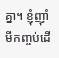គ្នា។ ខ្ញុំញ៉ាំមីកញ្ចប់ដើ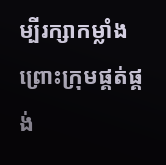ម្បីរក្សាកម្លាំង ព្រោះក្រុមផ្គត់ផ្គង់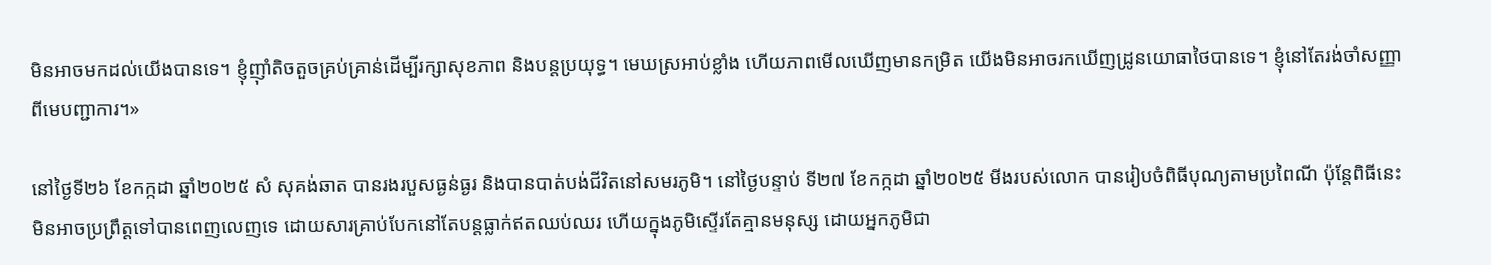មិនអាចមកដល់យើងបានទេ។ ខ្ញុំញ៉ាំតិចតួចគ្រប់គ្រាន់ដើម្បីរក្សាសុខភាព និងបន្តប្រយុទ្ធ។ មេឃស្រអាប់ខ្លាំង ហើយភាពមើលឃើញមានកម្រិត យើងមិនអាចរកឃើញដ្រូនយោធាថៃបានទេ។ ខ្ញុំនៅតែរង់ចាំសញ្ញាពីមេបញ្ជាការ។»

នៅថ្ងៃទី២៦ ខែកក្កដា ឆ្នាំ២០២៥ សំ សុគង់ឆាត បានរងរបួសធ្ងន់ធ្ងរ និងបានបាត់បង់ជីវិតនៅសមរភូមិ។ នៅថ្ងៃបន្ទាប់ ទី២៧ ខែកក្កដា ឆ្នាំ២០២៥ មីងរបស់លោក បានរៀបចំពិធីបុណ្យតាមប្រពៃណី ប៉ុន្តែពិធីនេះមិនអាចប្រព្រឹត្តទៅបានពេញលេញទេ ដោយសារគ្រាប់បែកនៅតែបន្តធ្លាក់ឥតឈប់ឈរ ហើយក្នុងភូមិស្ទើរតែគ្មានមនុស្ស ដោយអ្នកភូមិជា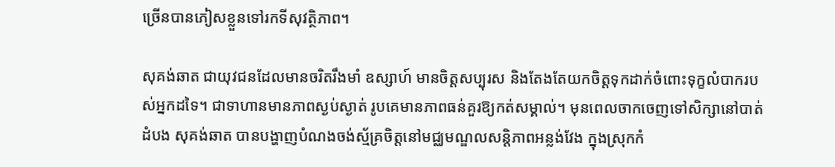ច្រើនបានភៀសខ្លួនទៅរកទីសុវត្ថិភាព។

សុគង់ឆាត ជាយុវជនដែលមានចរិតរឹងមាំ ឧស្សាហ៍ មានចិត្តសប្បុរស និងតែងតែយកចិត្តទុកដាក់ចំពោះទុក្ខលំបាករបស់អ្នកដទៃ។ ជាទាហានមានភាពស្ងប់ស្ងាត់ រូបគេមានភាពធន់គួរឱ្យកត់សម្គាល់។ មុនពេលចាកចេញទៅសិក្សានៅបាត់ដំបង សុគង់ឆាត បានបង្ហាញបំណងចង់ស្ម័គ្រចិត្តនៅមជ្ឈមណ្ឌលសន្តិភាពអន្លង់វែង ក្នុងស្រុកកំ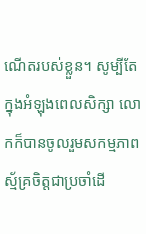ណើតរបស់ខ្លួន។ សូម្បីតែក្នុងអំឡុងពេលសិក្សា លោកក៏បានចូលរួមសកម្មភាពស្ម័គ្រចិត្តជាប្រចាំដើ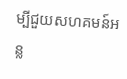ម្បីជួយសហគមន៍អន្ល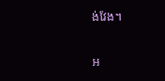ង់វែង។

អ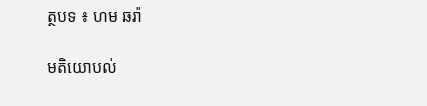ត្ថបទ ៖ ហម ឆរ៉ា

មតិយោបល់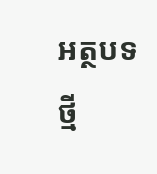អត្ថបទថ្មី